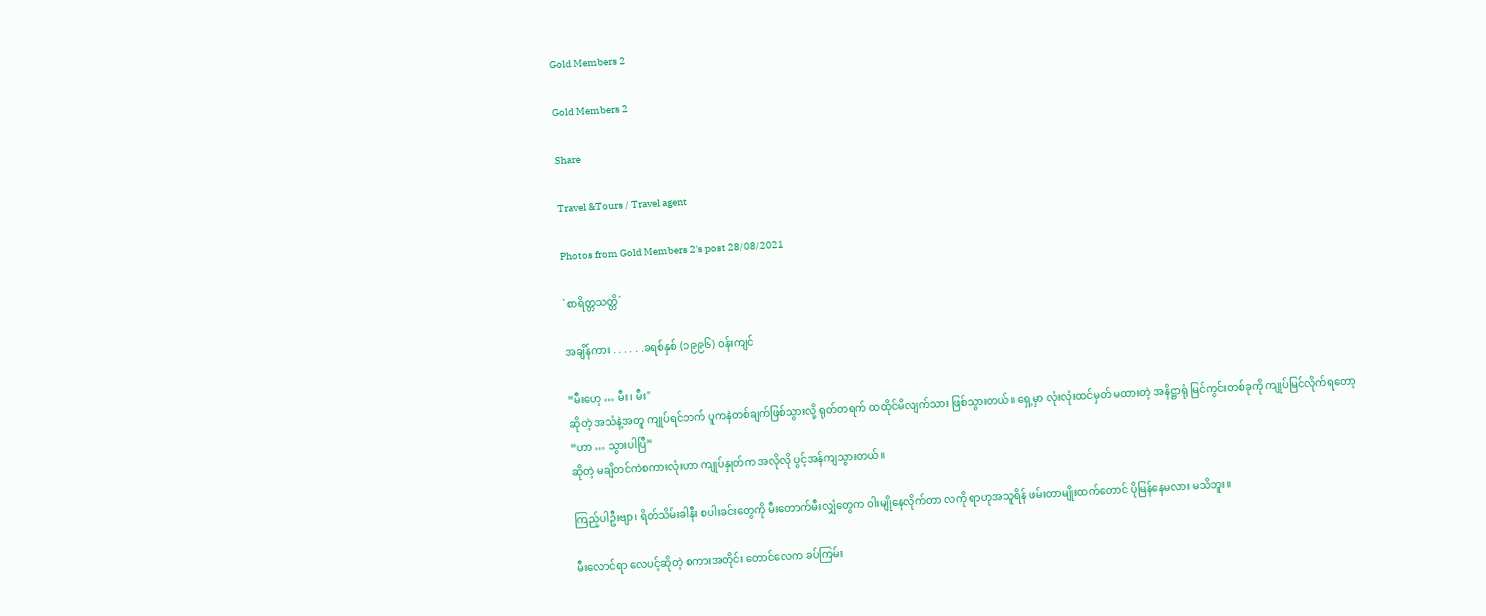Gold Members 2

Gold Members 2

Share

Travel &Tours / Travel agent

Photos from Gold Members 2's post 28/08/2021

`စာရိတ္တသတ္တိ´

အချိန်ကား . . . . . .ခရစ်နှစ် (၁၉၉၆) ဝန်းကျင်

“မီးဟေ့ … မီး၊ မီး"
ဆိုတဲ့ အသံနဲ့အတူ ကျုပ်ရင်ဘက် ပူကနဲတစ်ချက်ဖြစ်သွားလို့ ရုတ်တရက် ထထိုင်မိလျက်သား ဖြစ်သွားတယ်။ ရှေ့မှာ လုံးလုံးထင်မှတ် မထားတဲ့ အနိဋ္ဌာရုံ မြင်ကွင်းတစ်ခုကို ကျုပ်မြင်လိုက်ရတော့
“ဟာ … သွားပါပြီ”
ဆိုတဲ့ မချိတင်ကဲစကားလုံးဟာ ကျုပ်နှုတ်က အလိုလို ပွင့်အန်ကျသွားတယ်။

ကြည့်ပါဦးဗျာ၊ ရိတ်သိမ်းခါနီး စပါးခင်းတွေကို မီးတောက်မီးလျှံတွေက ဝါးမျိုနေလိုက်တာ လကို ရာဟုအသူရိန် ဖမ်းတာမျိုးထက်တောင် ပိုမြန်နေမလား မသိဘူး။

မီးလောင်ရာ လေပင့်ဆိုတဲ့ စကားအတိုင်း တောင်လေက ခပ်ကြမ်း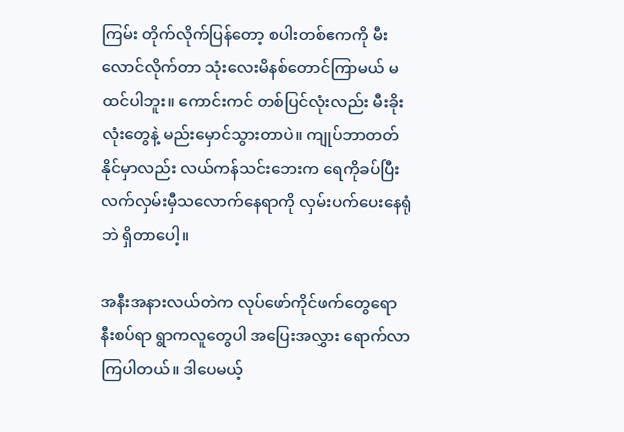ကြမ်း တိုက်လိုက်ပြန်တော့ စပါးတစ်ဧကကို မီးလောင်လိုက်တာ သုံးလေးမိနစ်တောင်ကြာမယ် မထင်ပါဘူး။ ကောင်းကင် တစ်ပြင်လုံးလည်း မီးခိုးလုံးတွေနဲ့ မည်းမှောင်သွားတာပဲ။ ကျုပ်ဘာတတ်နိုင်မှာလည်း လယ်ကန်သင်းဘေးက ရေကိုခပ်ပြီး လက်လှမ်းမှီသလောက်နေရာကို လှမ်းပက်ပေးနေရုံဘဲ ရှိတာပေါ့။

အနီးအနားလယ်တဲက လုပ်ဖော်ကိုင်ဖက်တွေရော နီးစပ်ရာ ရွာကလူတွေပါ အပြေးအလွှား ရောက်လာကြပါတယ်။ ဒါပေမယ့်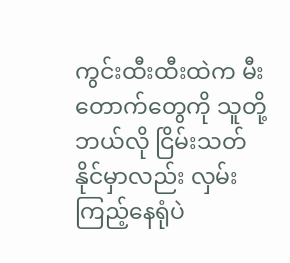ကွင်းထီးထီးထဲက မီးတောက်တွေကို သူတို့ဘယ်လို ငြိမ်းသတ်နိုင်မှာလည်း လှမ်းကြည့်နေရုံပဲ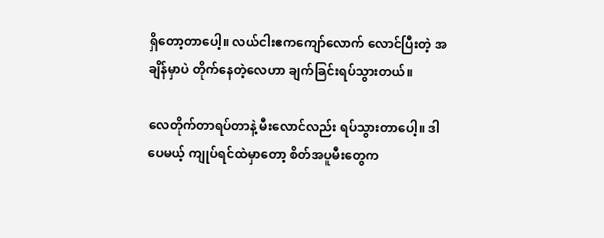ရှိတော့တာပေါ့။ လယ်ငါးဧကကျော်လောက် လောင်ပြီးတဲ့ အချိန်မှာပဲ တိုက်နေတဲ့လေဟာ ချက်ခြင်းရပ်သွားတယ်။

လေတိုက်တာရပ်တာနဲ့ မီးလောင်လည်း ရပ်သွားတာပေါ့။ ဒါပေမယ့် ကျုပ်ရင်ထဲမှာတော့ စိတ်အပူမီးတွေက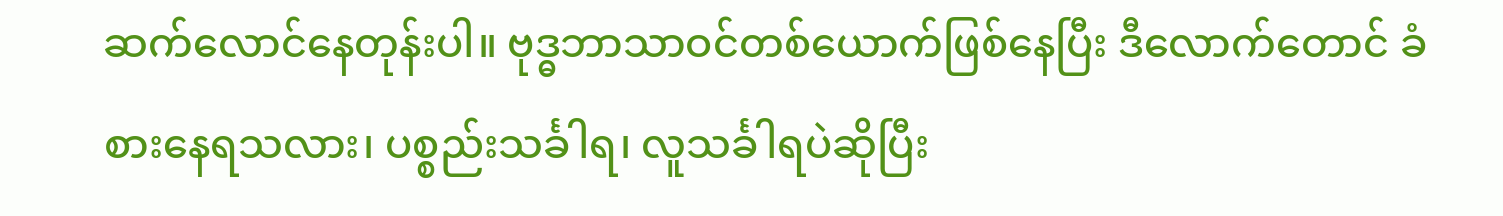ဆက်လောင်နေတုန်းပါ။ ဗုဒ္ဓဘာသာဝင်တစ်ယောက်ဖြစ်နေပြီး ဒီလောက်တောင် ခံစားနေရသလား၊ ပစ္စည်းသင်္ခါရ၊ လူသင်္ခါရပဲဆိုပြီး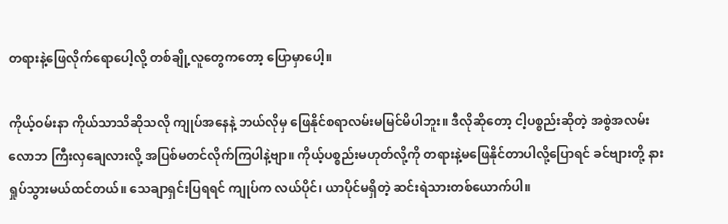တရားနဲ့ဖြေလိုက်ရောပေါ့လို့ တစ်ချို့လူတွေကတော့ ပြောမှာပေါ့။

ကိုယ့်ဝမ်းနာ ကိုယ်သာသိဆိုသလို ကျုပ်အနေနဲ့ ဘယ်လိုမှ ဖြေနိုင်စရာလမ်းမမြင်မိပါဘူး။ ဒီလိုဆိုတော့ ငါ့ပစ္စည်းဆိုတဲ့ အစွဲအလမ်းလောဘ ကြီးလှချေလားလို့ အပြစ်မတင်လိုက်ကြပါနဲ့ဗျာ။ ကိုယ့်ပစ္စည်းမဟုတ်လို့ကို တရားနဲ့မဖြေနိုင်တာပါလို့ပြောရင် ခင်ဗျားတို့ နားရှုပ်သွားမယ်ထင်တယ်။ သေချာရှင်းပြရရင် ကျုပ်က လယ်ပိုင်၊ ယာပိုင်မရှိတဲ့ ဆင်းရဲသားတစ်ယောက်ပါ။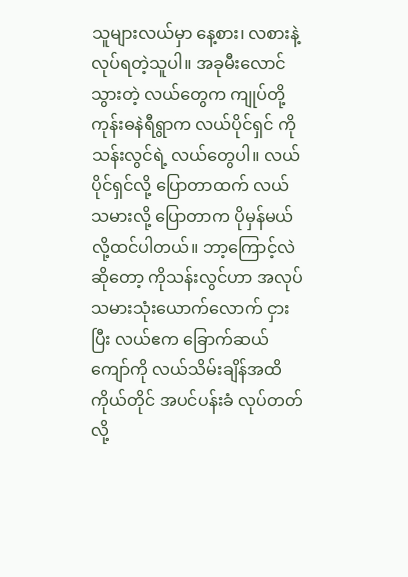သူများလယ်မှာ နေ့စား၊ လစားနဲ့ လုပ်ရတဲ့သူပါ။ အခုမီးလောင်သွားတဲ့ လယ်တွေက ကျုပ်တို့ကုန်းဓနဲရီရွာက လယ်ပိုင်ရှင် ကိုသန်းလွင်ရဲ့ လယ်တွေပါ။ လယ်ပိုင်ရှင်လို့ ပြောတာထက် လယ်သမားလို့ ပြောတာက ပိုမှန်မယ်လို့ထင်ပါတယ်။ ဘာ့ကြောင့်လဲဆိုတော့ ကိုသန်းလွင်ဟာ အလုပ်သမားသုံးယောက်လောက် ငှားပြီး လယ်ဧက ခြောက်ဆယ်ကျော်ကို လယ်သိမ်းချိန်အထိ ကိုယ်တိုင် အပင်ပန်းခံ လုပ်တတ်လို့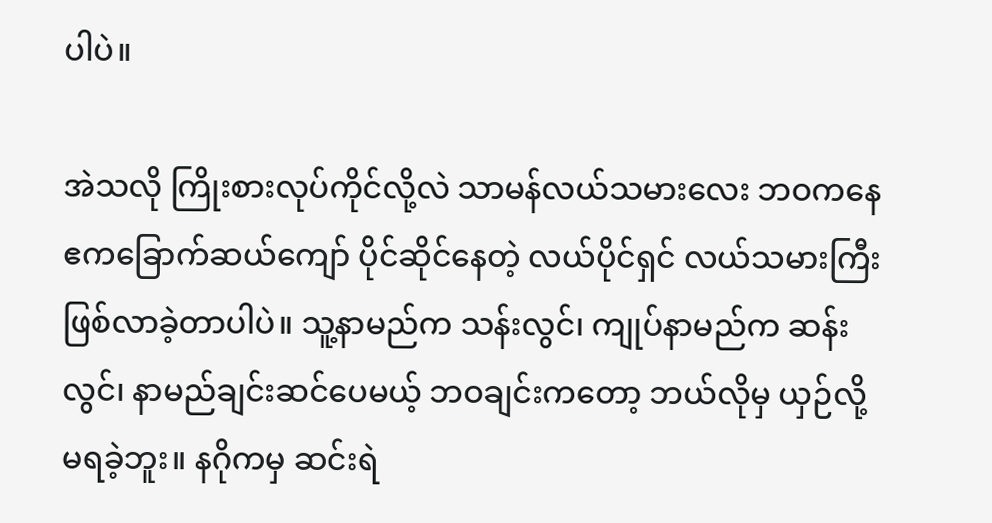ပါပဲ။

အဲသလို ကြိုးစားလုပ်ကိုင်လို့လဲ သာမန်လယ်သမားလေး ဘဝကနေ ဧကခြောက်ဆယ်ကျော် ပိုင်ဆိုင်နေတဲ့ လယ်ပိုင်ရှင် လယ်သမားကြီးဖြစ်လာခဲ့တာပါပဲ။ သူ့နာမည်က သန်းလွင်၊ ကျုပ်နာမည်က ဆန်းလွင်၊ နာမည်ချင်းဆင်ပေမယ့် ဘဝချင်းကတော့ ဘယ်လိုမှ ယှဉ်လို့မရခဲ့ဘူး။ နဂိုကမှ ဆင်းရဲ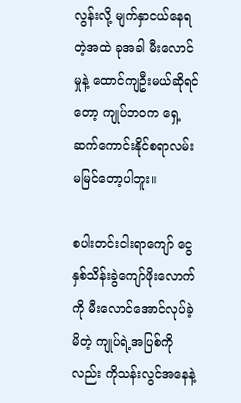လွန်းလို့ မျက်နှာငယ်နေရတဲ့အထဲ ခုအခါ မီးလောင်မှုနဲ့ ထောင်ကျဦးမယ်ဆိုရင်တော့ ကျုပ်ဘဝက ရှေ့ဆက်ကောင်းနိုင်စရာလမ်း မမြင်တော့ပါဘူး။

စပါးတင်းငါးရာကျော် ငွေနှစ်သိန်းခွဲကျော်ဖိုးလောက်ကို မီးလောင်အောင်လုပ်ခဲ့မိတဲ့ ကျုပ်ရဲ့အပြစ်ကိုလည်း ကိုသန်းလွင်အနေနဲ့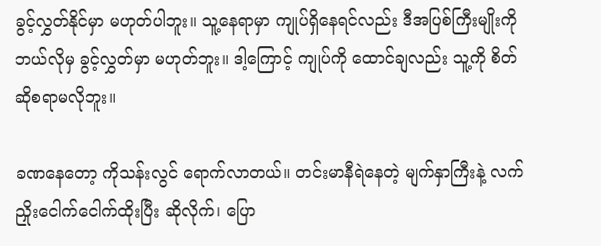ခွင့်လွှတ်နိုင်မှာ မဟုတ်ပါဘူး။ သူ့နေရာမှာ ကျုပ်ရှိနေရင်လည်း ဒီအပြစ်ကြီးမျိုးကို ဘယ်လိုမှ ခွင့်လွှတ်မှာ မဟုတ်ဘူး။ ဒါ့ကြောင့် ကျုပ်ကို ထောင်ချလည်း သူ့ကို စိတ်ဆိုစရာမလိုဘူး။

ခဏနေတော့ ကိုသန်းလွင် ရောက်လာတယ်။ တင်းမာနီရဲနေတဲ့ မျက်နှာကြီးနဲ့ လက်ညှိုးငေါက်ငေါက်ထိုးပြီး ဆိုလိုက်၊ ပြော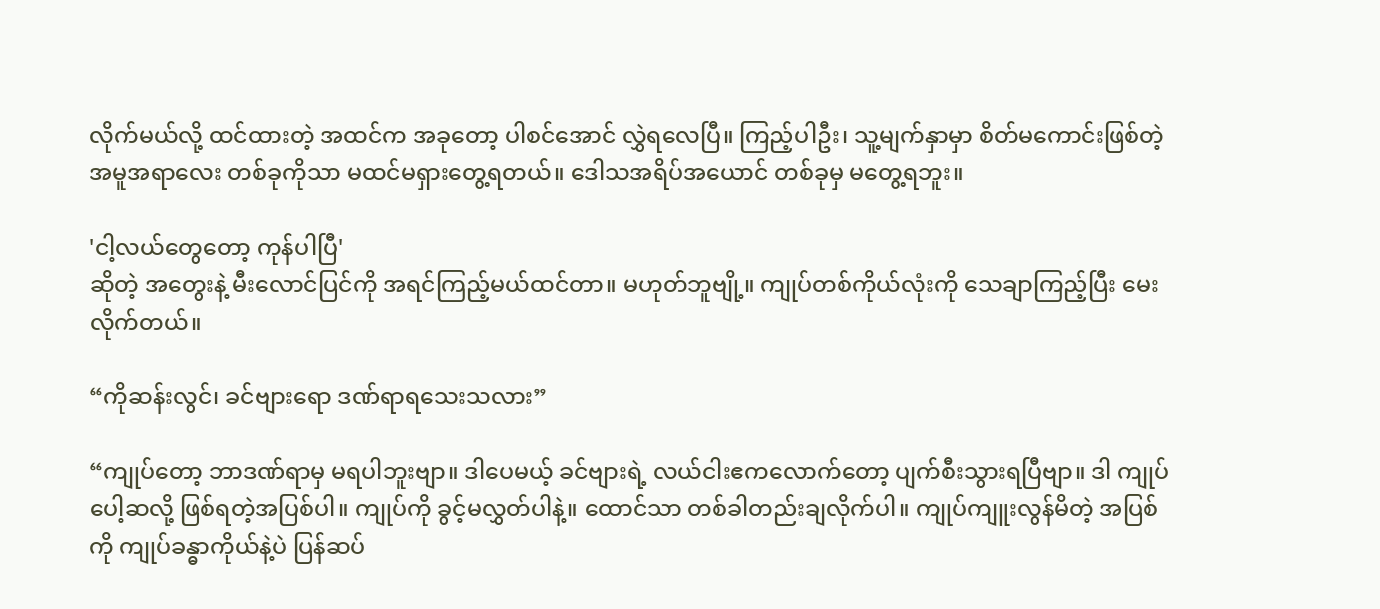လိုက်မယ်လို့ ထင်ထားတဲ့ အထင်က အခုတော့ ပါစင်အောင် လွှဲရလေပြီ။ ကြည့်ပါဦး၊ သူ့မျက်နှာမှာ စိတ်မကောင်းဖြစ်တဲ့ အမူအရာလေး တစ်ခုကိုသာ မထင်မရှားတွေ့ရတယ်။ ဒေါသအရိပ်အယောင် တစ်ခုမှ မတွေ့ရဘူး။

'ငါ့လယ်တွေတော့ ကုန်ပါပြီ'
ဆိုတဲ့ အတွေးနဲ့ မီးလောင်ပြင်ကို အရင်ကြည့်မယ်ထင်တာ။ မဟုတ်ဘူဗျို့။ ကျုပ်တစ်ကိုယ်လုံးကို သေချာကြည့်ပြီး မေးလိုက်တယ်။

“ကိုဆန်းလွင်၊ ခင်ဗျားရော ဒဏ်ရာရသေးသလား”

“ကျုပ်တော့ ဘာဒဏ်ရာမှ မရပါဘူးဗျာ။ ဒါပေမယ့် ခင်ဗျားရဲ့ လယ်ငါးဧကလောက်တော့ ပျက်စီးသွားရပြီဗျာ။ ဒါ ကျုပ်ပေါ့ဆလို့ ဖြစ်ရတဲ့အပြစ်ပါ။ ကျုပ်ကို ခွင့်မလွှတ်ပါနဲ့။ ထောင်သာ တစ်ခါတည်းချလိုက်ပါ။ ကျုပ်ကျူးလွန်မိတဲ့ အပြစ်ကို ကျုပ်ခန္ဓာကိုယ်နဲ့ပဲ ပြန်ဆပ်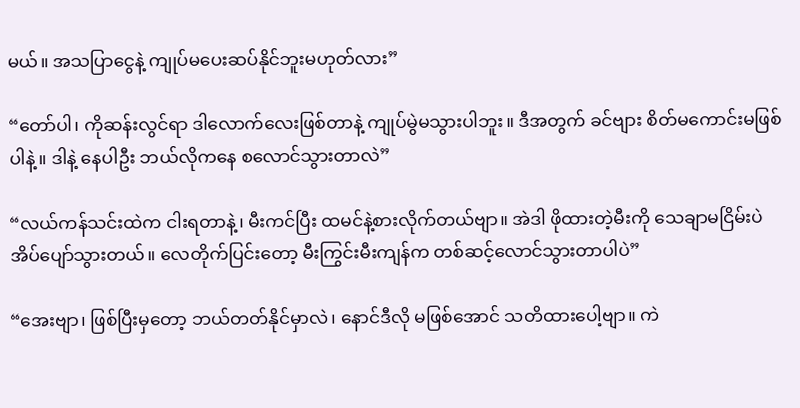မယ်။ အသပြာငွေနဲ့ ကျုပ်မပေးဆပ်နိုင်ဘူးမဟုတ်လား”

“တော်ပါ၊ ကိုဆန်းလွင်ရာ ဒါလောက်လေးဖြစ်တာနဲ့ ကျုပ်မွဲမသွားပါဘူး။ ဒီအတွက် ခင်ဗျား စိတ်မကောင်းမဖြစ်ပါနဲ့။ ဒါနဲ့ နေပါဦး ဘယ်လိုကနေ စလောင်သွားတာလဲ”

“လယ်ကန်သင်းထဲက ငါးရတာနဲ့၊ မီးကင်ပြီး ထမင်နဲ့စားလိုက်တယ်ဗျာ။ အဲဒါ ဖိုထားတဲ့မီးကို သေချာမငြိမ်းပဲ အိပ်ပျော်သွားတယ်။ လေတိုက်ပြင်းတော့ မီးကြွင်းမီးကျန်က တစ်ဆင့်လောင်သွားတာပါပဲ”

“အေးဗျာ၊ ဖြစ်ပြီးမှတော့ ဘယ်တတ်နိုင်မှာလဲ၊ နောင်ဒီလို မဖြစ်အောင် သတိထားပေါ့ဗျာ။ ကဲ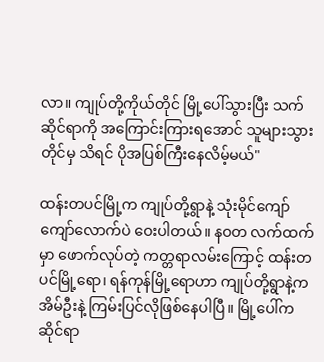လာ။ ကျုပ်တို့ကိုယ်တိုင် မြို့ပေါ်သွားပြီး သက်ဆိုင်ရာကို အကြောင်းကြားရအောင် သူများသွားတိုင်မှ သိရင် ပိုအပြစ်ကြီးနေလိမ့်မယ်"

ထန်းတပင်မြို့က ကျုပ်တို့ရွာနဲ့ သုံးမိုင်ကျော်ကျော်လောက်ပဲ ဝေးပါတယ်။ နဝတ လက်ထက်မှာ ဖောက်လုပ်တဲ့ ကတ္တရာလမ်းကြောင့် ထန်းတပင်မြို့ရော၊ ရန်ကုန်မြို့ရောဟာ ကျုပ်တို့ရွာနဲ့က အိမ်ဦးနဲ့ ကြမ်းပြင်လိုဖြစ်နေပါပြီ။ မြို့ပေါ်က ဆိုင်ရာ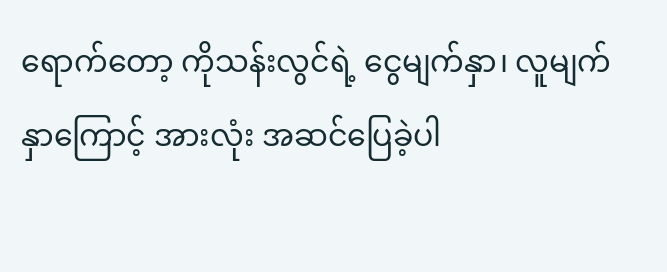ရောက်တော့ ကိုသန်းလွင်ရဲ့ ငွေမျက်နှာ၊ လူမျက်နှာကြောင့် အားလုံး အဆင်ပြေခဲ့ပါ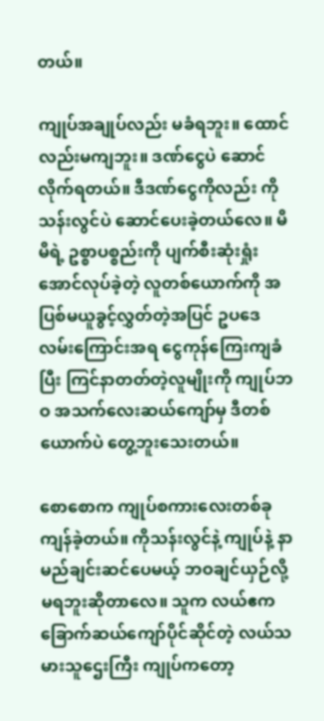တယ်။

ကျုပ်အချုပ်လည်း မခံရဘူး။ ထောင်လည်းမကျဘူး။ ဒဏ်ငွေပဲ ဆောင်လိုက်ရတယ်။ ဒီဒဏ်ငွေကိုလည်း ကိုသန်းလွင်ပဲ ဆောင်ပေးခဲ့တယ်လေ။ မိမိရဲ့ ဥစ္စာပစ္စည်းကို ပျက်စီးဆုံးရှုံးအောင်လုပ်ခဲ့တဲ့ လူတစ်ယောက်ကို အပြစ်မယူခွင့်လွှတ်တဲ့အပြင် ဥပဒေလမ်းကြောင်းအရ ငွေကုန်ကြေးကျခံပြီး ကြင်နာတတ်တဲ့လူမျိုးကို ကျုပ်ဘဝ အသက်လေးဆယ်ကျော်မှ ဒီတစ်ယောက်ပဲ တွေ့ဘူးသေးတယ်။

စောစောက ကျုပ်စကားလေးတစ်ခု ကျန်ခဲ့တယ်။ ကိုသန်းလွင်နဲ့ ကျုပ်နဲ့ နာမည်ချင်းဆင်ပေမယ့် ဘဝချင်ယှဉ်လို့ မရဘူးဆိုတာလေ။ သူက လယ်ဧက ခြောက်ဆယ်ကျော်ပိုင်ဆိုင်တဲ့ လယ်သမားသူဌေးကြီး ကျုပ်ကတော့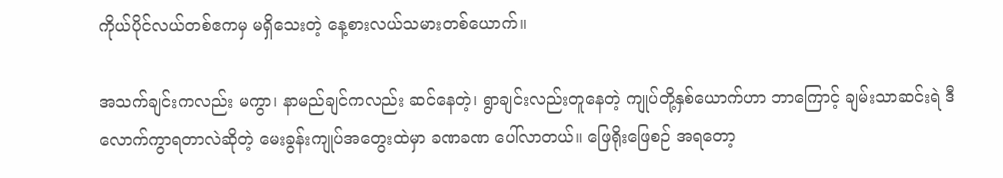ကိုယ်ပိုင်လယ်တစ်ဧကမှ မရှိသေးတဲ့ နေ့စားလယ်သမားတစ်ယောက်။

အသက်ချင်းကလည်း မကွာ၊ နာမည်ချင်ကလည်း ဆင်နေတဲ့၊ ရွာချင်းလည်းတူနေတဲ့ ကျုပ်တို့နှစ်ယောက်ဟာ ဘာကြောင့် ချမ်းသာဆင်းရဲ ဒီလောက်ကွာရတာလဲဆိုတဲ့ မေးခွန်းကျုပ်အတွေးထဲမှာ ခဏခဏ ပေါ်လာတယ်။ ဖြေရိုးဖြေစဉ် အရတော့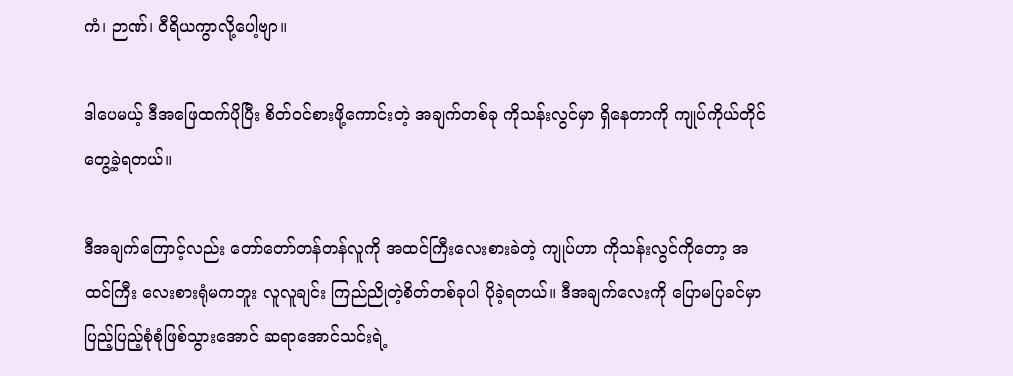ကံ၊ ဉာဏ်၊ ဝီရိယကွာလို့ပေါ့ဗျာ။

ဒါပေမယ့် ဒီအဖြေထက်ပိုပြီး စိတ်ဝင်စားဖို့ကောင်းတဲ့ အချက်တစ်ခု ကိုသန်းလွင်မှာ ရှိနေတာကို ကျုပ်ကိုယ်တိုင်တွေ့ခဲ့ရတယ်။

ဒီအချက်ကြောင့်လည်း တော်တော်တန်တန်လူကို အထင်ကြီးလေးစားခဲတဲ့ ကျုပ်ဟာ ကိုသန်းလွင်ကိုတော့ အထင်ကြီး လေးစားရုံမကဘူး လူလူချင်း ကြည်ညိုတဲ့စိတ်တစ်ခုပါ ပိုခဲ့ရတယ်။ ဒီအချက်လေးကို ပြောမပြခင်မှာ ပြည့်ပြည့်စုံစုံဖြစ်သွားအောင် ဆရာအောင်သင်းရဲ့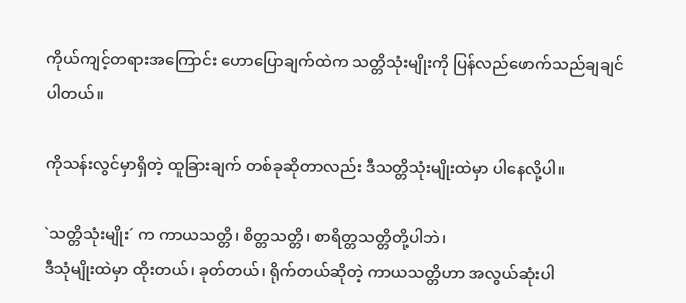ကိုယ်ကျင့်တရားအကြောင်း ဟောပြောချက်ထဲက သတ္တိသုံးမျိုးကို ပြန်လည်ဖောက်သည်ချချင်ပါတယ်။

ကိုသန်းလွင်မှာရှိတဲ့ ထူခြားချက် တစ်ခုဆိုတာလည်း ဒီသတ္တိသုံးမျိုးထဲမှာ ပါနေလို့ပါ။

`သတ္တိသုံးမျိုး´ က ကာယသတ္တိ၊ စိတ္တသတ္တိ၊ စာရိတ္တသတ္တိတို့ပါဘဲ၊
ဒီသုံမျိုးထဲမှာ ထိုးတယ်၊ ခုတ်တယ်၊ ရိုက်တယ်ဆိုတဲ့ ကာယသတ္တိဟာ အလွယ်ဆုံးပါ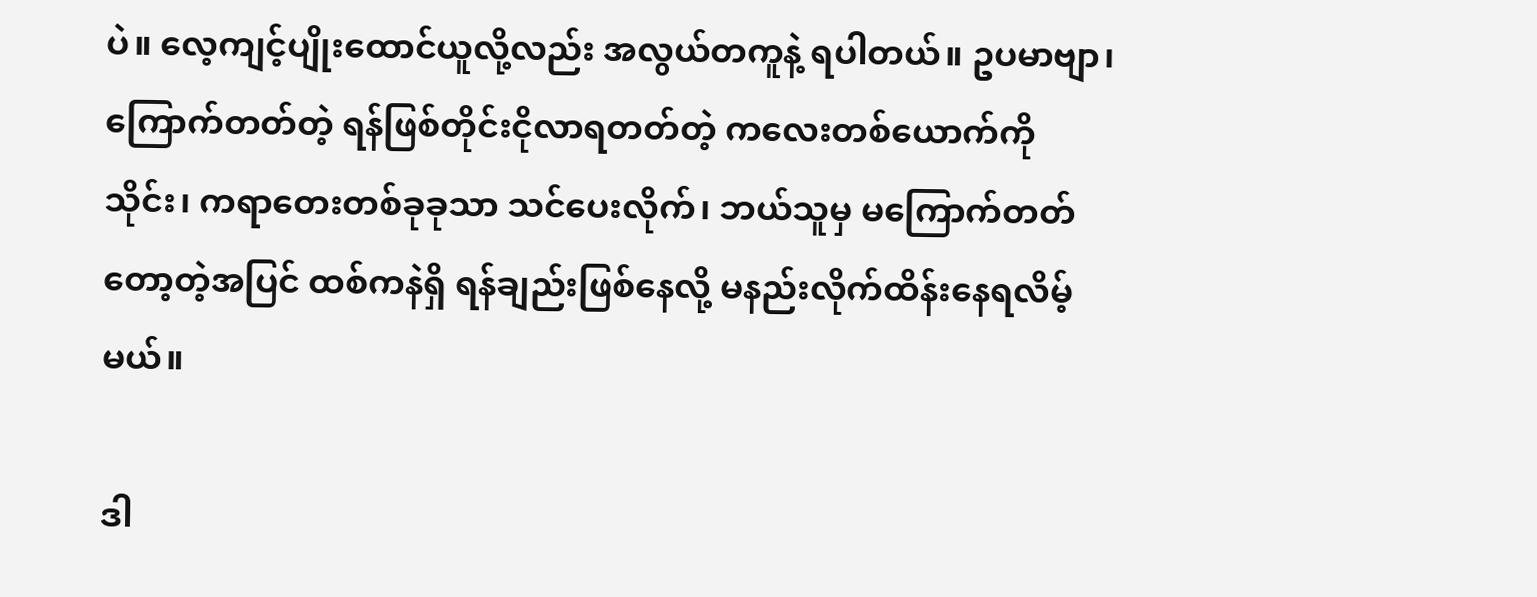ပဲ။ လေ့ကျင့်ပျိုးထောင်ယူလို့လည်း အလွယ်တကူနဲ့ ရပါတယ်။ ဥပမာဗျာ၊ ကြောက်တတ်တဲ့ ရန်ဖြစ်တိုင်းငိုလာရတတ်တဲ့ ကလေးတစ်ယောက်ကို သိုင်း၊ ကရာတေးတစ်ခုခုသာ သင်ပေးလိုက်၊ ဘယ်သူမှ မကြောက်တတ်တော့တဲ့အပြင် ထစ်ကနဲရှိ ရန်ချည်းဖြစ်နေလို့ မနည်းလိုက်ထိန်းနေရလိမ့်မယ်။

ဒါ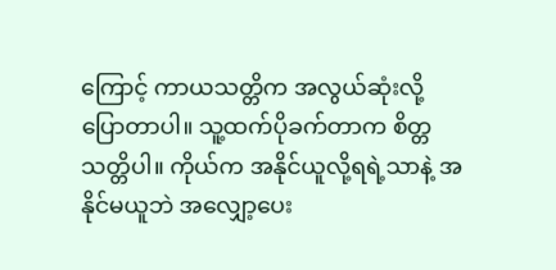ကြောင့် ကာယသတ္တိက အလွယ်ဆုံးလို့ပြောတာပါ။ သူ့ထက်ပိုခက်တာက စိတ္တသတ္တိပါ။ ကိုယ်က အနိုင်ယူလို့ရရဲ့သာနဲ့ အနိုင်မယူဘဲ အလျှော့ပေး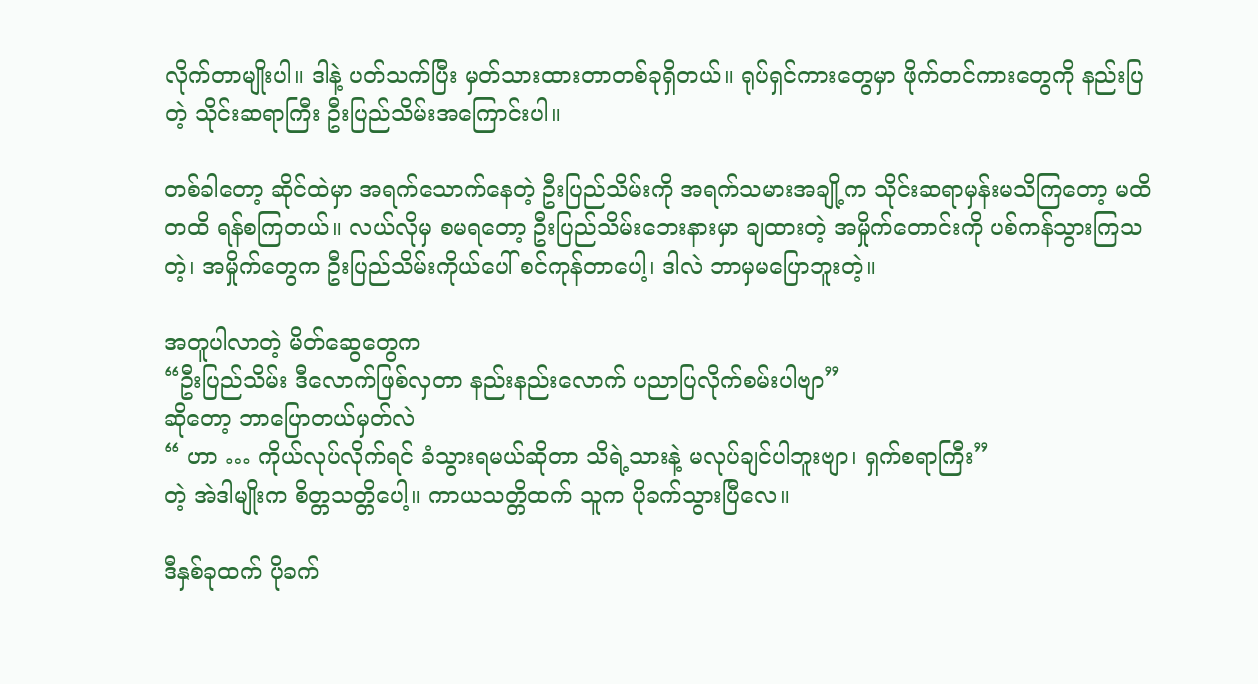လိုက်တာမျိုးပါ။ ဒါနဲ့ ပတ်သက်ပြီး မှတ်သားထားတာတစ်ခုရှိတယ်။ ရုပ်ရှင်ကားတွေမှာ ဖိုက်တင်ကားတွေကို နည်းပြတဲ့ သိုင်းဆရာကြီး ဦးပြည်သိမ်းအကြောင်းပါ။

တစ်ခါတော့ ဆိုင်ထဲမှာ အရက်သောက်နေတဲ့ ဦးပြည်သိမ်းကို အရက်သမားအချို့က သိုင်းဆရာမှန်းမသိကြတော့ မထိတထိ ရန်စကြတယ်။ လယ်လိုမှ စမရတော့ ဦးပြည်သိမ်းဘေးနားမှာ ချထားတဲ့ အမှိုက်တောင်းကို ပစ်ကန်သွားကြသတဲ့၊ အမှိုက်တွေက ဦးပြည်သိမ်းကိုယ်ပေါ် စင်ကုန်တာပေါ့၊ ဒါလဲ ဘာမှမပြောဘူးတဲ့။

အတူပါလာတဲ့ မိတ်ဆွေတွေက
“ဦးပြည်သိမ်း ဒီလောက်ဖြစ်လှတာ နည်းနည်းလောက် ပညာပြလိုက်စမ်းပါဗျာ”
ဆိုတော့ ဘာပြောတယ်မှတ်လဲ
“ ဟာ … ကိုယ်လုပ်လိုက်ရင် ခံသွားရမယ်ဆိုတာ သိရဲ့သားနဲ့ မလုပ်ချင်ပါဘူးဗျာ၊ ရှက်စရာကြီး”
တဲ့ အဲဒါမျိုးက စိတ္တသတ္တိပေါ့။ ကာယသတ္တိထက် သူက ပိုခက်သွားပြီလေ။

ဒီနှစ်ခုထက် ပိုခက်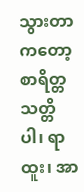သွားတာကတော့ စာရိတ္တသတ္တိပါ၊ ရာထူး၊ အာ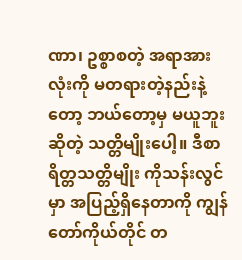ဏာ၊ ဥစ္စာစတဲ့ အရာအားလုံးကို မတရားတဲ့နည်းနဲ့တော့ ဘယ်တော့မှ မယူဘူးဆိုတဲ့ သတ္တိမျိုးပေါ့။ ဒီစာရိတ္တသတ္တိမျိုး ကိုသန်းလွင်မှာ အပြည့်ရှိနေတာကို ကျွန်တော်ကိုယ်တိုင် တ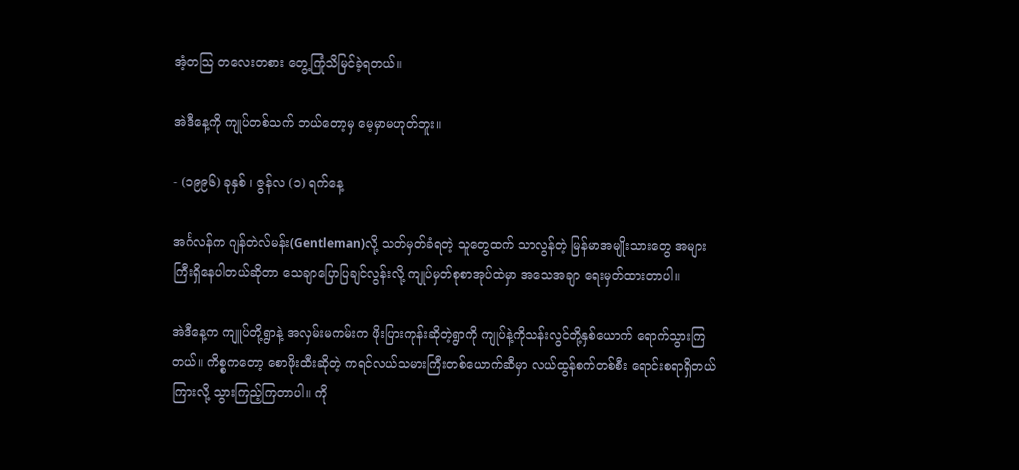အံ့တသြ တလေးတစား တွေ့ကြုံသိမြင်ခဲ့ရတယ်။

အဲဒီနေ့ကို ကျုပ်တစ်သက် ဘယ်တော့မှ မေ့မှာမဟုတ်ဘူး။

- (၁၉၉၆) ခုနှစ် ၊ ဇွန်လ (၁) ရက်နေ့

အင်္ဂလန်က ဂျန်တဲလ်မန်း(Gentleman)လို့ သတ်မှတ်ခံရတဲ့ သူတွေထက် သာလွန်တဲ့ မြန်မာအမျိုးသားတွေ အများကြီးရှိနေပါတယ်ဆိုတာ သေချာပြောပြချင်လွန်းလို့ ကျုပ်မှတ်စုစာအုပ်ထဲမှာ အသေအချာ ရေးမှတ်ထားတာပါ။

အဲဒီနေ့က ကျူပ်တို့ရွာနဲ့ အလှမ်းမကမ်းက ဖိုးပြားကုန်းဆိုတဲ့ရွာကို ကျုပ်နဲ့ကိုသန်းလွင်တို့နှစ်ယောက် ရောက်သွားကြတယ်။ ကိစ္စကတော့ စောဖိုးထီးဆိုတဲ့ ကရင်လယ်သမားကြီးတစ်ယောက်ဆီမှာ လယ်ထွန်စက်တစ်စီး ရောင်းစရာရှိတယ်ကြားလို့ သွားကြည့်ကြတာပါ။ ကို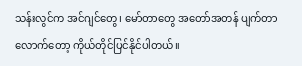သန်းလွင်က အင်ဂျင်တွေ၊ မော်တာတွေ အတော်အတန် ပျက်တာလောက်တော့ ကိုယ်တိုင်ပြင်နိုင်ပါတယ်။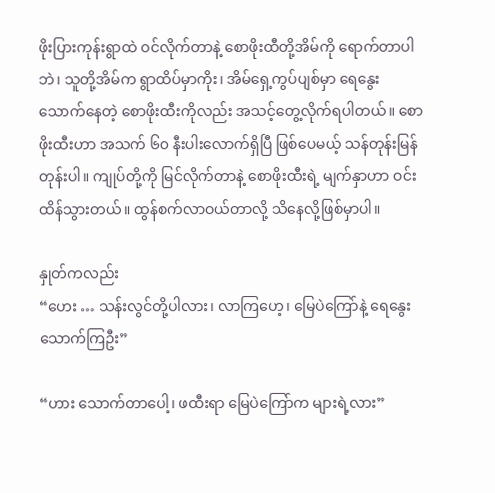ဖိုးပြားကုန်းရွာထဲ ဝင်လိုက်တာနဲ့ စောဖိုးထီတို့အိမ်ကို ရောက်တာပါဘဲ၊ သူတို့အိမ်က ရွာထိပ်မှာကိုး၊ အိမ်ရှေ့ကွပ်ပျစ်မှာ ရေနွေးသောက်နေတဲ့ စောဖိုးထီးကိုလည်း အသင့်တွေ့လိုက်ရပါတယ်။ စောဖိုးထီးဟာ အသက် ၆၀ နီးပါးလောက်ရှိပြီ ဖြစ်ပေမယ့် သန်တုန်းမြန်တုန်းပါ။ ကျုပ်တို့ကို မြင်လိုက်တာနဲ့ စောဖိုးထီးရဲ့ မျက်နှာဟာ ဝင်းထိန်သွားတယ်။ ထွန်စက်လာဝယ်တာလို့ သိနေလို့ဖြစ်မှာပါ။

နှုတ်ကလည်း
“ဟေး … သန်းလွင်တို့ပါလား၊ လာကြဟေ့၊ မြေပဲကြော်နဲ့ ရေနွေးသောက်ကြဦး”

“ဟား သောက်တာပေါ့၊ ဖထီးရာ မြေပဲကြော်က များရဲ့လား”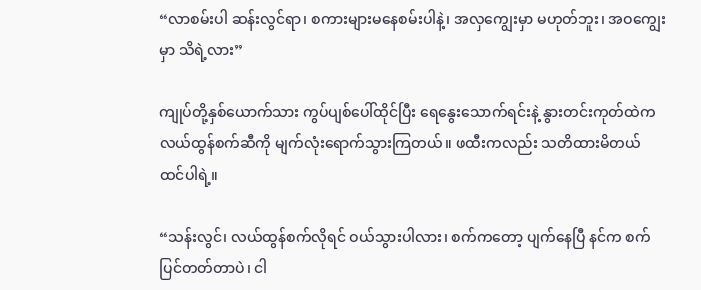“လာစမ်းပါ ဆန်းလွင်ရာ၊ စကားများမနေစမ်းပါနဲ့၊ အလှကျွေးမှာ မဟုတ်ဘူး၊ အဝကျွေးမှာ သိရဲ့လား”

ကျုပ်တို့နှစ်ယောက်သား ကွပ်ပျစ်ပေါ်ထိုင်ပြီး ရေနွေးသောက်ရင်းနဲ့ နွားတင်းကုတ်ထဲက လယ်ထွန်စက်ဆီကို မျက်လုံးရောက်သွားကြတယ်။ ဖထီးကလည်း သတိထားမိတယ် ထင်ပါရဲ့။

“သန်းလွင်၊ လယ်ထွန်စက်လိုရင် ဝယ်သွားပါလား၊ စက်ကတော့ ပျက်နေပြီ နင်က စက်ပြင်တတ်တာပဲ၊ ငါ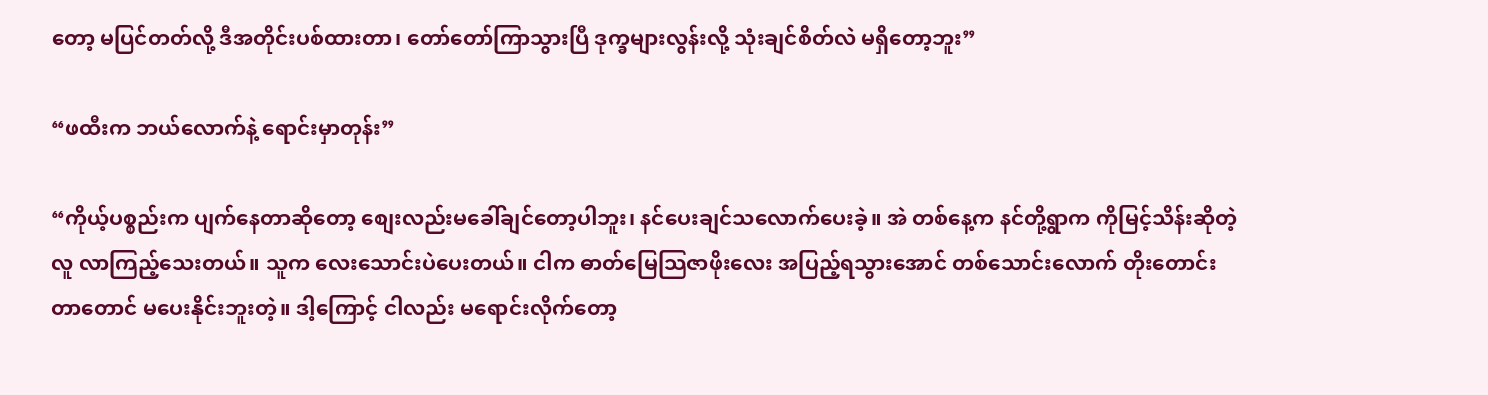တော့ မပြင်တတ်လို့ ဒီအတိုင်းပစ်ထားတာ၊ တော်တော်ကြာသွားပြီ ဒုက္ခများလွန်းလို့ သုံးချင်စိတ်လဲ မရှိတော့ဘူး”

“ဖထီးက ဘယ်လောက်နဲ့ ရောင်းမှာတုန်း”

“ကိုယ့်ပစ္စည်းက ပျက်နေတာဆိုတော့ စျေးလည်းမခေါ်ချင်တော့ပါဘူး၊ နင်ပေးချင်သလောက်ပေးခဲ့။ အဲ တစ်နေ့က နင်တို့ရွာက ကိုမြင့်သိန်းဆိုတဲ့လူ လာကြည့်သေးတယ်။ သူက လေးသောင်းပဲပေးတယ်။ ငါက ဓာတ်မြေသြဇာဖိုးလေး အပြည့်ရသွားအောင် တစ်သောင်းလောက် တိုးတောင်းတာတောင် မပေးနိုင်းဘူးတဲ့။ ဒါ့ကြောင့် ငါလည်း မရောင်းလိုက်တော့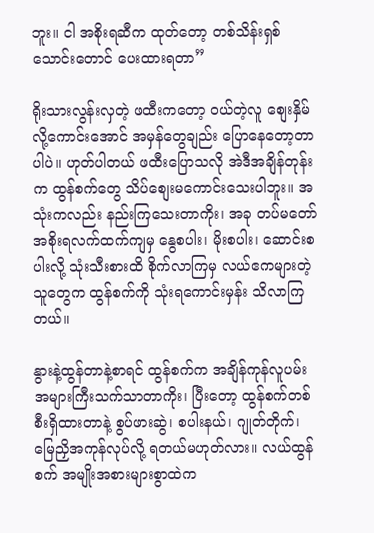ဘူး။ ငါ အစိုးရဆီက ထုတ်တော့ တစ်သိန်းရှစ်သောင်းတောင် ပေးထားရတာ”

ရိုးသားလွန်းလှတဲ့ ဖထီးကတော့ ဝယ်တဲ့လူ စျေးနှိမ်လို့ကောင်းအောင် အမှန်တွေချည်း ပြောနေတော့တာပါပဲ။ ဟုတ်ပါတယ် ဖထီးပြောသလို အဲဒီအချိန်တုန်းက ထွန်စက်တွေ သိပ်စျေးမကောင်းသေးပါဘူး။ အသုံးကလည်း နည်းကြသေးတာကိုး၊ အခု တပ်မတော်အစိုးရလက်ထက်ကျမှ နွေစပါး၊ မိုးစပါး၊ ဆောင်းစပါးလို့ သုံးသီးစားထိ စိုက်လာကြမှ လယ်ဧကများတဲ့ သူတွေက ထွန်စက်ကို သုံးရကောင်းမှန်း သိလာကြတယ်။

နွားနဲ့ထွန်တာနဲ့စာရင် ထွန်စက်က အချိန်ကုန်လူပမ်း အများကြီးသက်သာတာကိုး၊ ပြီးတော့ ထွန်စက်တစ်စီးရှိထားတာနဲ့ စွပ်ဖားဆွဲ၊ စပါးနယ်၊ ဂျုတ်တိုက်၊ မြေညှိအကုန်လုပ်လို့ ရတယ်မဟုတ်လား။ လယ်ထွန်စက် အမျိုးအစားများစွာထဲက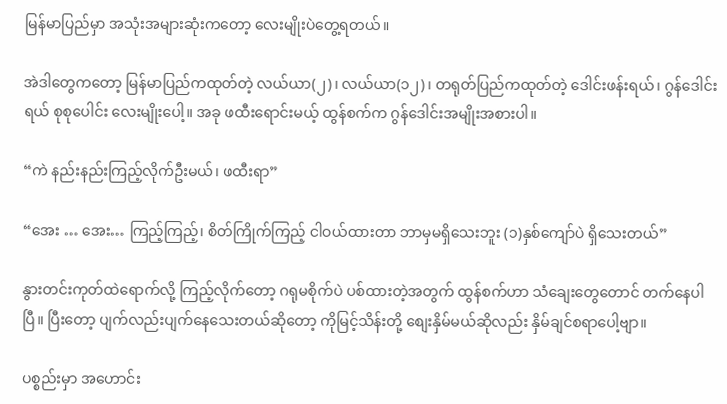မြန်မာပြည်မှာ အသုံးအများဆုံးကတော့ လေးမျိုးပဲတွေ့ရတယ်။

အဲဒါတွေကတော့ မြန်မာပြည်ကထုတ်တဲ့ လယ်ယာ(၂)၊ လယ်ယာ(၁၂)၊ တရုတ်ပြည်ကထုတ်တဲ့ ဒေါင်းဖန်းရယ်၊ ဂွန်ဒေါင်းရယ် စုစုပေါင်း လေးမျိုးပေါ့။ အခု ဖထီးရောင်းမယ့် ထွန်စက်က ဂွန်ဒေါင်းအမျိုးအစားပါ။

“ကဲ နည်းနည်းကြည့်လိုက်ဦးမယ်၊ ဖထီးရာ”

“အေး … အေး… ကြည့်ကြည့်၊ စိတ်ကြိုက်ကြည့် ငါဝယ်ထားတာ ဘာမှမရှိသေးဘူး (၁)နှစ်ကျော်ပဲ ရှိသေးတယ်”

နွားတင်းကုတ်ထဲရောက်လို့ ကြည့်လိုက်တော့ ဂရုမစိုက်ပဲ ပစ်ထားတဲ့အတွက် ထွန်စက်ဟာ သံချေးတွေတောင် တက်နေပါပြီ။ ပြီးတော့ ပျက်လည်းပျက်နေသေးတယ်ဆိုတော့ ကိုမြင့်သိန်းတို့ စျေးနှိမ်မယ်ဆိုလည်း နှိမ်ချင်စရာပေါ့ဗျာ။

ပစ္စည်းမှာ အဟောင်း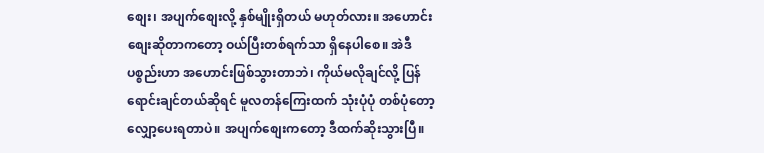စျေး၊ အပျက်စျေးလို့ နှစ်မျိုးရှိတယ် မဟုတ်လား။ အဟောင်းစျေးဆိုတာကတော့ ဝယ်ပြီးတစ်ရက်သာ ရှိနေပါစေ။ အဲဒီ ပစ္စည်းဟာ အဟောင်းဖြစ်သွားတာဘဲ၊ ကိုယ်မလိုချင်လို့ ပြန်ရောင်းချင်တယ်ဆိုရင် မူလတန်ကြေးထက် သုံးပုံပုံ တစ်ပုံတော့ လျှော့ပေးရတာပဲ။ အပျက်စျေးကတော့ ဒီထက်ဆိုးသွားပြီ။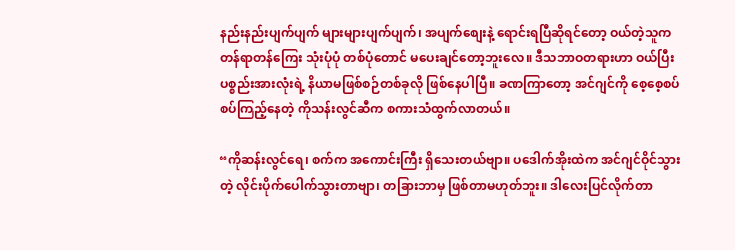နည်းနည်းပျက်ပျက် များများပျက်ပျက်၊ အပျက်စျေးနဲ့ ရောင်းရပြီဆိုရင်တော့ ဝယ်တဲ့သူက တန်ရာတန်ကြေး သုံးပုံပုံ တစ်ပုံတောင် မပေးချင်တော့ဘူးလေ။ ဒီသဘာဝတရားဟာ ဝယ်ပြီးပစ္စည်းအားလုံးရဲ့ နိယာမဖြစ်စဉ်တစ်ခုလို ဖြစ်နေပါပြီ။ ခဏကြာတော့ အင်ဂျင်ကို စေ့စေ့စပ်စပ်ကြည့်နေတဲ့ ကိုသန်းလွင်ဆီက စကားသံထွက်လာတယ်။

“ကိုဆန်းလွင်ရေ၊ စက်က အကောင်းကြီး ရှိသေးတယ်ဗျာ။ ပဒေါက်အိုးထဲက အင်ဂျင်ဝိုင်သွားတဲ့ လိုင်းပိုက်ပေါက်သွားတာဗျာ၊ တခြားဘာမှ ဖြစ်တာမဟုတ်ဘူး။ ဒါလေးပြင်လိုက်တာ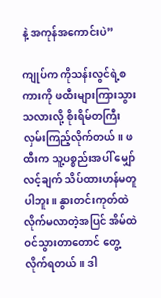နဲ့ အကုန်အကောင်းပဲ”

ကျုပ်က ကိုသန်းလွင်ရဲ့စကားကို ဖထီးများကြားသွားသလားလို့ စိုးရိမ်တကြီး လှမ်းကြည့်လိုက်တယ်။ ဖထီးက သူ့ပစ္စည်းအပါ် မျှော်လင့်ချက် သိပ်ထားဟန်မတူပါဘူး။ နွားတင်းကုတ်ထဲ လိုက်မလာတဲ့အပြင် အိမ်ထဲဝင်သွားတာတောင် တွေ့လိုက်ရတယ်။ ဒါ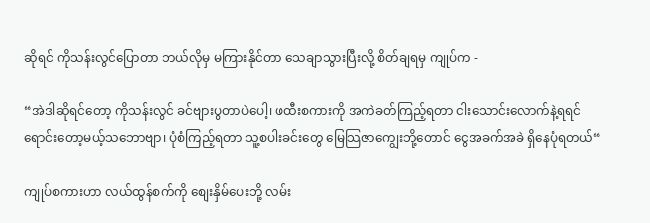ဆိုရင် ကိုသန်းလွင်ပြောတာ ဘယ်လိုမှ မကြားနိုင်တာ သေချာသွားပြီးလို့ စိတ်ချရမှ ကျုပ်က -

“အဲဒါဆိုရင်တော့ ကိုသန်းလွင် ခင်ဗျားပွတာပဲပေါ့၊ ဖထီးစကားကို အကဲခတ်ကြည့်ရတာ ငါးသောင်းလောက်နဲ့ရရင် ရောင်းတော့မယ့်သဘောဗျာ၊ ပုံစံကြည့်ရတာ သူ့စပါးခင်းတွေ မြေသြဇာကျွေးဘို့တောင် ငွေအခက်အခဲ ရှိနေပုံရတယ်“

ကျုပ်စကားဟာ လယ်ထွန်စက်ကို စျေးနှိမ်ပေးဘို့ လမ်း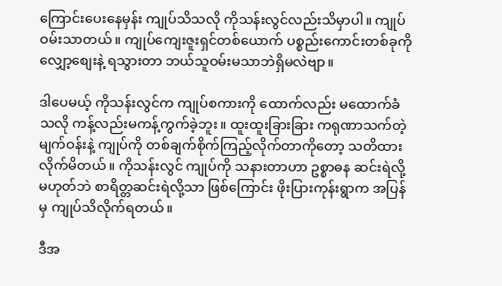ကြောင်းပေးနေမှန်း ကျုပ်သိသလို ကိုသန်းလွင်လည်းသိမှာပါ။ ကျုပ်ဝမ်းသာတယ်။ ကျုပ်ကျေးဇူးရှင်တစ်ယောက် ပစ္စည်းကောင်းတစ်ခုကို လျှော့စျေးနဲ့ ရသွားတာ ဘယ်သူဝမ်းမသာဘဲရှိမလဲဗျာ။

ဒါပေမယ့် ကိုသန်းလွင်က ကျုပ်စကားကို ထောက်လည်း မထောက်ခံသလို ကန့်လည်းမကန့်ကွက်ခဲ့ဘူး။ ထူးထူးခြားခြား ကရုဏာသက်တဲ့ မျက်ဝန်းနဲ့ ကျုပ်ကို တစ်ချက်စိုက်ကြည့်လိုက်တာကိုတော့ သတိထားလိုက်မိတယ်။ ကိုသန်းလွင် ကျုပ်ကို သနားတာဟာ ဥစ္စာဓန ဆင်းရဲလို့မဟုတ်ဘဲ စာရိတ္တဆင်းရဲလို့သာ ဖြစ်ကြောင်း ဖိုးပြားကုန်းရွာက အပြန်မှ ကျုပ်သိလိုက်ရတယ်။

ဒီအ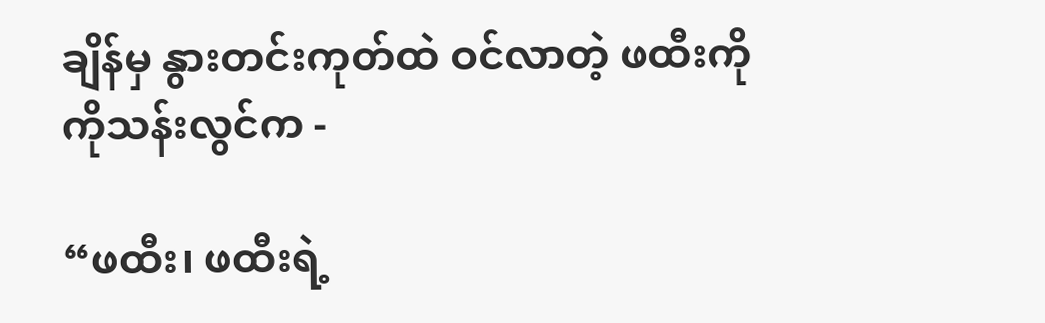ချိန်မှ နွားတင်းကုတ်ထဲ ဝင်လာတဲ့ ဖထီးကို ကိုသန်းလွင်က -

“ဖထီး၊ ဖထီးရဲ့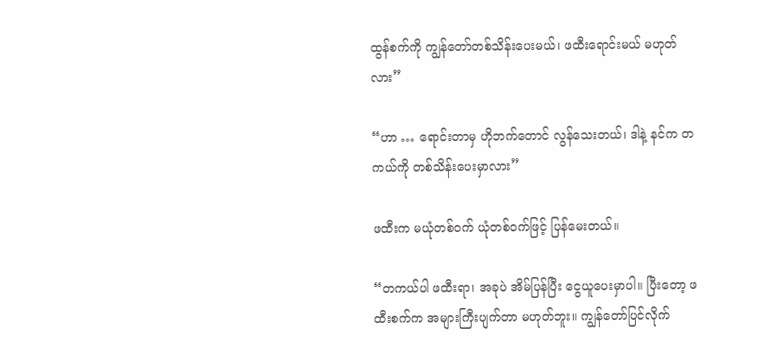ထွန်စက်ကို ကျွန်တော်တစ်သိန်းပေးမယ်၊ ဖထီးရောင်းမယ် မဟုတ်လား”

“ဟာ … ရောင်းတာမှ ဟိုဘက်တောင် လွန်သေးတယ်၊ ဒါနဲ့ နင်က တကယ်ကို တစ်သိန်းပေးမှာလား”

ဖထီးက မယုံတစ်ဝက် ယုံတစ်ဝက်ဖြင့် ပြန်မေးတယ်။

“တကယ်ပါ ဖထီးရာ၊ အခုပဲ အိမ်ပြန်ပြီး ငွေယူပေးမှာပါ။ ပြီးတော့ ဖထီးစက်က အများကြီးပျက်တာ မဟုတ်ဘူး။ ကျွန်တော်ပြင်လိုက်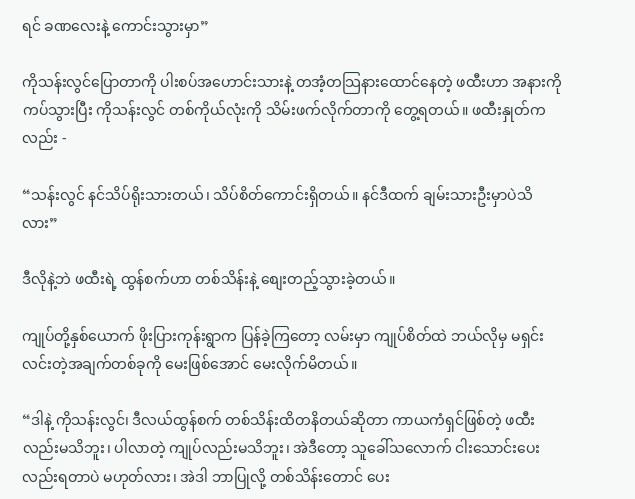ရင် ခဏလေးနဲ့ ကောင်းသွားမှာ”

ကိုသန်းလွင်ပြောတာကို ပါးစပ်အဟောင်းသားနဲ့ တအံ့တသြနားထောင်နေတဲ့ ဖထီးဟာ အနားကိုကပ်သွားပြီး ကိုသန်းလွင် တစ်ကိုယ်လုံးကို သိမ်းဖက်လိုက်တာကို တွေ့ရတယ်။ ဖထီးနှုတ်ကလည်း -

“သန်းလွင် နင်သိပ်ရိုးသားတယ်၊ သိပ်စိတ်ကောင်းရှိတယ်။ နင်ဒီထက် ချမ်းသားဦးမှာပဲသိလား”

ဒီလိုနဲ့ဘဲ ဖထီးရဲ့ ထွန်စက်ဟာ တစ်သိန်းနဲ့ စျေးတည့်သွားခဲ့တယ်။

ကျုပ်တို့နှစ်ယောက် ဖိုးပြားကုန်းရွာက ပြန်ခဲ့ကြတော့ လမ်းမှာ ကျုပ်စိတ်ထဲ ဘယ်လိုမှ မရှင်းလင်းတဲ့အချက်တစ်ခုကို မေးဖြစ်အောင် မေးလိုက်မိတယ်။

“ဒါနဲ့ ကိုသန်းလွင်၊ ဒီလယ်ထွန်စက် တစ်သိန်းထိတနိတယ်ဆိုတာ ကာယကံရှင်ဖြစ်တဲ့ ဖထီးလည်းမသိဘူး၊ ပါလာတဲ့ ကျုပ်လည်းမသိဘူး၊ အဲဒီတော့ သူခေါ်သလောက် ငါးသောင်းပေးလည်းရတာပဲ မဟုတ်လား၊ အဲဒါ ဘာပြုလို့ တစ်သိန်းတောင် ပေး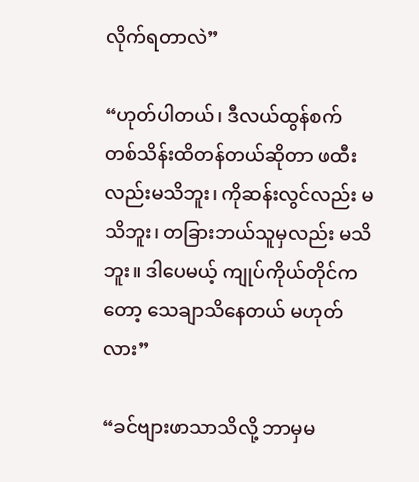လိုက်ရတာလဲ”

“ဟုတ်ပါတယ်၊ ဒီလယ်ထွန်စက် တစ်သိန်းထိတန်တယ်ဆိုတာ ဖထီးလည်းမသိဘူး၊ ကိုဆန်းလွင်လည်း မသိဘူး၊ တခြားဘယ်သူမှလည်း မသိဘူး။ ဒါပေမယ့် ကျုပ်ကိုယ်တိုင်ကတော့ သေချာသိနေတယ် မဟုတ်လား”

“ခင်ဗျားဖာသာသိလို့ ဘာမှမ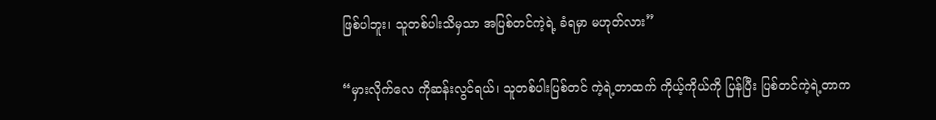ဖြစ်ပါဘူး၊ သူတစ်ပါးသိမှသာ အပြစ်တင်ကဲ့ရဲ့ ခံရမှာ မဟုတ်လား”

“မှားလိုက်လေ ကိုဆန်းလွင်ရယ်၊ သူတစ်ပါးပြစ်တင် ကဲ့ရဲ့တာထက် ကိုယ့်ကိုယ်ကို ပြန်ပြီး ပြစ်တင်ကဲ့ရဲ့တာက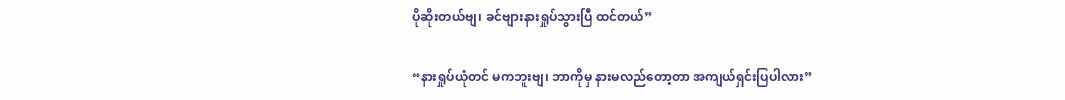ပိုဆိုးတယ်ဗျ၊ ခင်ဗျားနားရှုပ်သွားပြီ ထင်တယ်”

“နားရှုပ်ယုံတင် မကဘူးဗျ၊ ဘာကိုမှ နားမလည်တော့တာ အကျယ်ရှင်းပြပါလား”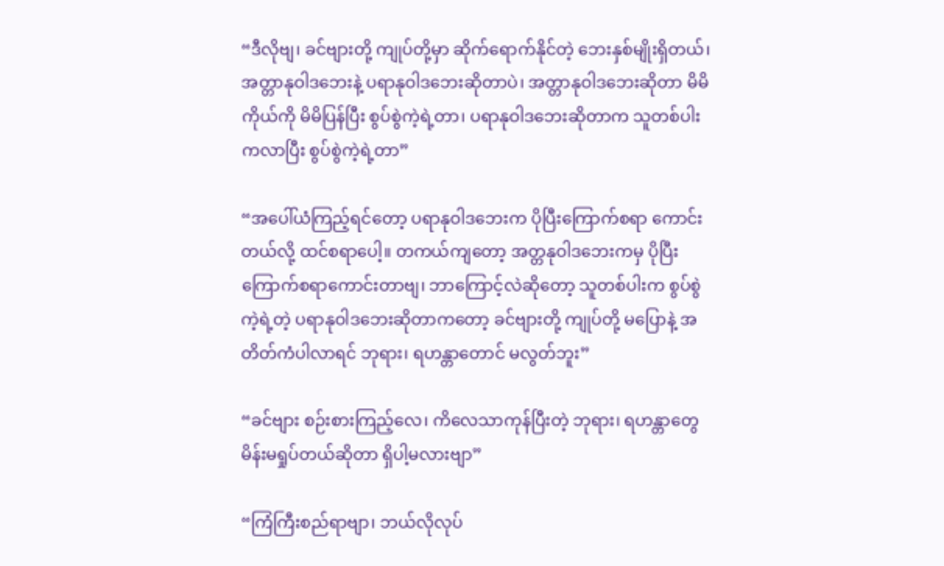“ဒီလိုဗျ၊ ခင်ဗျားတို့ ကျုပ်တို့မှာ ဆိုက်ရောက်နိုင်တဲ့ ဘေးနှစ်မျိုးရှိတယ်၊ အတ္တာနုဝါဒဘေးနဲ့ ပရာနုဝါဒဘေးဆိုတာပဲ၊ အတ္တာနုဝါဒဘေးဆိုတာ မိမိကိုယ်ကို မိမိပြန်ပြီး စွပ်စွဲကဲ့ရဲ့တာ၊ ပရာနုဝါဒဘေးဆိုတာက သူတစ်ပါးကလာပြီး စွပ်စွဲကဲ့ရဲ့တာ”

“အပေါ်ယံကြည့်ရင်တော့ ပရာနုဝါဒဘေးက ပိုပြီးကြောက်စရာ ကောင်းတယ်လို့ ထင်စရာပေါ့။ တကယ်ကျတော့ အတ္တနုဝါဒဘေးကမှ ပိုပြီး ကြောက်စရာကောင်းတာဗျ၊ ဘာကြောင့်လဲဆိုတော့ သူတစ်ပါးက စွပ်စွဲကဲ့ရဲ့တဲ့ ပရာနုဝါဒဘေးဆိုတာကတော့ ခင်ဗျားတို့ ကျုပ်တို့ မပြောနဲ့ အတိတ်ကံပါလာရင် ဘုရား၊ ရဟန္တာတောင် မလွတ်ဘူး”

“ခင်ဗျား စဉ်းစားကြည့်လေ၊ ကိလေသာကုန်ပြီးတဲ့ ဘုရား၊ ရဟန္တာတွေ မိန်းမရှုပ်တယ်ဆိုတာ ရှိပါ့မလားဗျာ”

“ကြံကြီးစည်ရာဗျာ၊ ဘယ်လိုလုပ်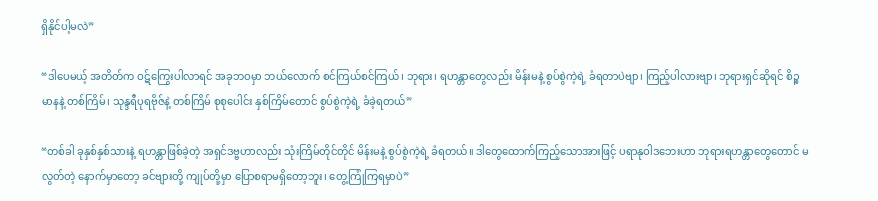ရှိနိုင်ပါ့မလဲ”

“ဒါပေမယ့် အတိတ်က ဝဋ်ကြွေးပါလာရင် အခုဘဝမှာ ဘယ်လောက် စင်ကြယ်စင်ကြယ်၊ ဘုရား၊ ရဟန္တာတွေလည်း မိန်းမနဲ့ စွပ်စွဲကဲ့ရဲ့ ခံရတာပဲဗျာ၊ ကြည့်ပါလားဗျာ၊ ဘုရားရှင်ဆိုရင် စိဉ္စမာနနဲ့ တစ်ကြိမ်၊ သုန္ဒရီပုရဗိုဇ်နဲ့ တစ်ကြိမ် စုစုပေါင်း နှစ်ကြိမ်တောင် စွပ်စွဲကဲ့ရဲ့ ခံခဲ့ရတယ်”

“တစ်ခါ ခုနှစ်နှစ်သားနဲ့ ရဟန္တာဖြစ်ခဲ့တဲ့ အရှင်ဒဗ္ဗဟာလည်း သုံးကြိမ်တိုင်တိုင် မိန်းမနဲ့ စွပ်စွဲကဲ့ရဲ့ ခံရတယ်။ ဒါတွေထောက်ကြည့်သောအားဖြင့် ပရာနုဝါဒဘေးဟာ ဘုရားရဟန္တာတွေတောင် မလွတ်တဲ့ နောက်မှာတော့ ခင်ဗျားတို့ ကျုပ်တို့မှာ ပြောစရာမရှိတော့ဘူး၊ တွေ့ကြုံကြရမှာပဲ”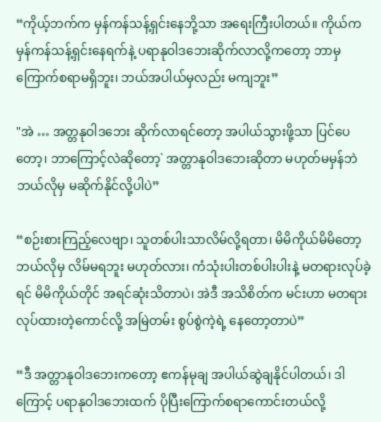“ကိုယ့်ဘက်က မှန်ကန်သန့်ရှင်းနေဘို့သာ အရေးကြီးပါတယ်။ ကိုယ်က မှန်ကန်သန့်ရှင်းနေရက်နဲ့ ပရာနုဝါဒဘေးဆိုက်လာလို့ကတော့ ဘာမှ ကြောက်စရာမရှိဘူး၊ ဘယ်အပါယ်မှလည်း မကျဘူး”

"အဲ … အတ္တနုဝါဒဘေး ဆိုက်လာရင်တော့ အပါယ်သွားဖို့သာ ပြင်ပေတော့၊ ဘာကြောင့်လဲဆိုတော့` အတ္တာနုဝါဒဘေးဆိုတာ မဟုတ်မမှန်ဘဲ ဘယ်လိုမှ မဆိုက်နိုင်လို့ပါပဲ”

“စဉ်းစားကြည့်လေဗျာ၊ သူတစ်ပါးသာလိမ်လို့ရတာ၊ မိမိကိုယ်မိမိတော့ ဘယ်လိုမှ လိမ်မရဘူး မဟုတ်လား၊ ကံသုံးပါးတစ်ပါးပါးနဲ့ မတရားလုပ်ခဲ့ရင် မိမိကိုယ်တိုင် အရင်ဆုံးသိတာပဲ၊ အဲဒီ အသိစိတ်က မင်းဟာ မတရားလုပ်ထားတဲ့ကောင်လို့ အမြဲတမ်း စွပ်စွဲကဲ့ရဲ့ နေတော့တာပဲ”

“ဒီ အတ္တာနုဝါဒဘေးကတော့ ဧကန်မုချ အပါယ်ဆွဲချနိုင်ပါတယ်၊ ဒါကြောင့် ပရာနုဝါဒဘေးထက် ပိုပြီးကြောက်စရာကောင်းတယ်လို့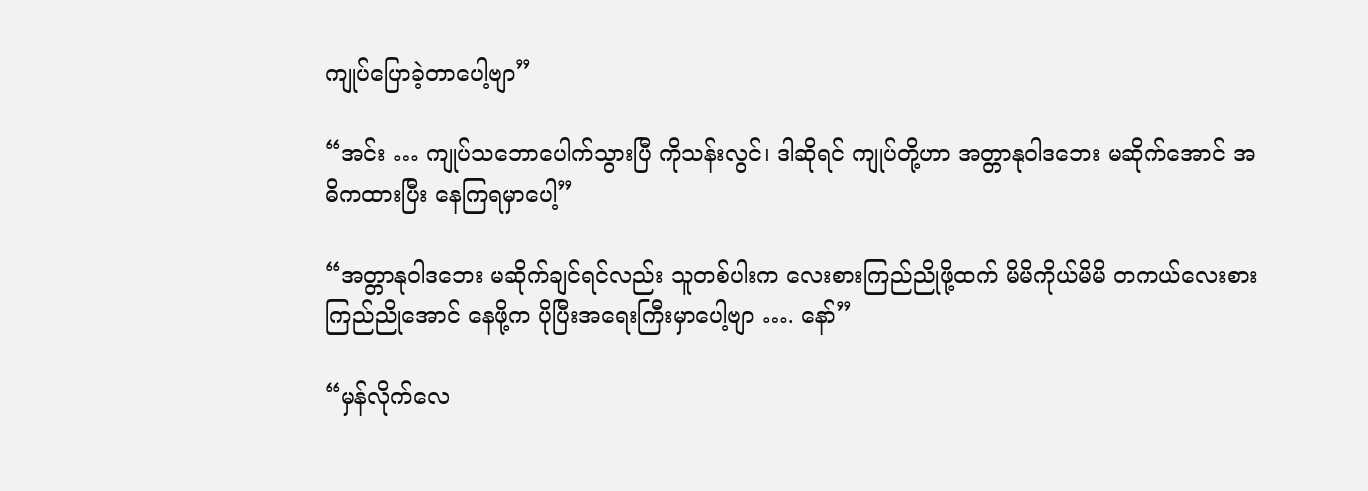ကျုပ်ပြောခဲ့တာပေါ့ဗျာ”

“အင်း … ကျုပ်သဘောပေါက်သွားပြီ ကိုသန်းလွင်၊ ဒါဆိုရင် ကျုပ်တို့ဟာ အတ္တာနုဝါဒဘေး မဆိုက်အောင် အဓိကထားပြီး နေကြရမှာပေါ့”

“အတ္တာနုဝါဒဘေး မဆိုက်ချင်ရင်လည်း သူတစ်ပါးက လေးစားကြည်ညိုဖို့ထက် မိမိကိုယ်မိမိ တကယ်လေးစား ကြည်ညိုအောင် နေဖို့က ပိုပြီးအရေးကြီးမှာပေါ့ဗျာ …. နော်”

“မှန်လိုက်လေ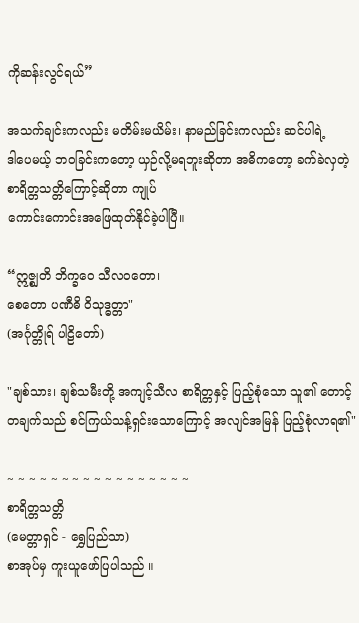ကိုဆန်းလွင်ရယ်”

အသက်ချင်းကလည်း မတိမ်းမယိမ်း၊ နာမည်ခြင်းကလည်း ဆင်ပါရဲ့
ဒါပေမယ့် ဘဝခြင်းကတော့ ယှဉ်လို့မရဘူးဆိုတာ အဓိကတော့ ခက်ခဲလှတဲ့ စာရိတ္တသတ္တိကြောင့်ဆိုတာ ကျုပ်
ကောင်းကောင်းအဖြေထုတ်နိုင်ခဲ့ပါပြီ။

“ဣဇ္စျတိ ဘိက္ခဝေ သီလဝတော၊
စေတော ပဏီဓိ ဝိသုဒ္ဓတ္တာ"
(အင်္ဂုတ္တိုရ် ပါဠိတော်)

"ချစ်သား၊ ချစ်သမီးတို့ အကျင့်သီလ စာရိတ္တနှင့် ပြည့်စုံသော သူ၏ တောင့်တချက်သည် စင်ကြယ်သန့်ရှင်းသောကြောင့် အလျင်အမြန် ပြည့်စုံလာရ၏"

~ ~ ~ ~ ~ ~ ~ ~ ~ ~ ~ ~ ~ ~ ~ ~ ~
စာရိတ္တသတ္တိ
(မေတ္တာရှင် - ရွှေပြည်သာ)
စာအုပ်မှ ကူးယူဖော်ပြပါသည် ။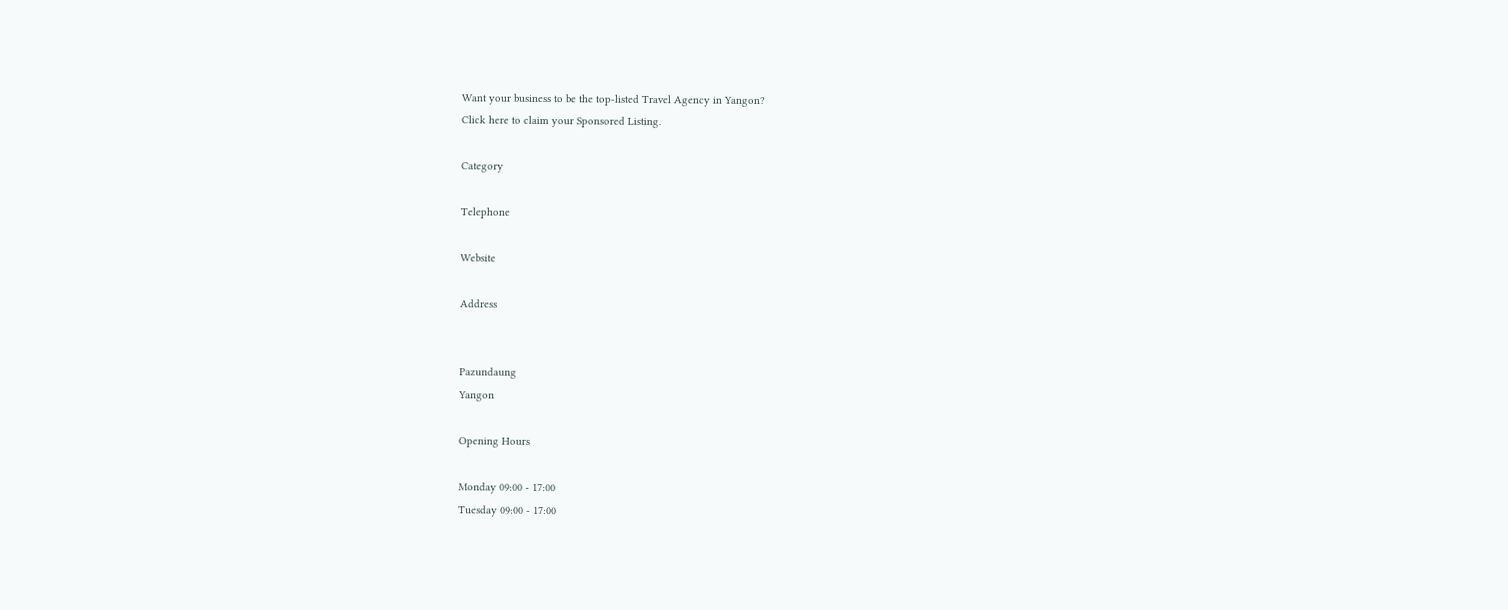Want your business to be the top-listed Travel Agency in Yangon?
Click here to claim your Sponsored Listing.

Category

Telephone

Website

Address


Pazundaung
Yangon

Opening Hours

Monday 09:00 - 17:00
Tuesday 09:00 - 17:00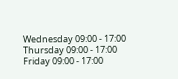Wednesday 09:00 - 17:00
Thursday 09:00 - 17:00
Friday 09:00 - 17:00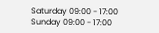Saturday 09:00 - 17:00
Sunday 09:00 - 17:00